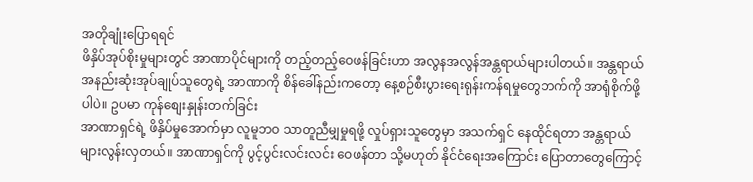အတိုချုံးပြောရရင်
ဖိနှိပ်အုပ်စိုးမှုများတွင် အာဏာပိုင်များကို တည့်တည့်ဝေဖန်ခြင်းဟာ အလွနအလွန်အန္တရာယ်များပါတယ်။ အန္တရာယ်အနည်းဆုံးအုပ်ချုပ်သူတွေရဲ့ အာဏာကို စိန်ခေါ်နည်းကတော့ နေ့စဉ်စီးပွားရေးရုန်းကန်ရမှုတွေဘက်ကို အာရုံစိုက်ဖို့ပါပဲ။ ဥပမာ ကုန်စျေးနှုန်းတက်ခြင်း
အာဏာရှင်ရဲ့ ဖိနှိပ်မှုအောက်မှာ လူမူဘဝ သာတူညီမျှမှုရဖို့ လှုပ်ရှားသူတွေမှာ အသက်ရှင် နေထိုင်ရတာ အန္တရာယ်များလွန်းလှတယ်။ အာဏာရှင်ကို ပွင့်ပွင်းလင်းလင်း ဝေဖန်တာ သို့မဟုတ် နိုင်ငံရေးအကြောင်း ပြောတာတွေကြောင့်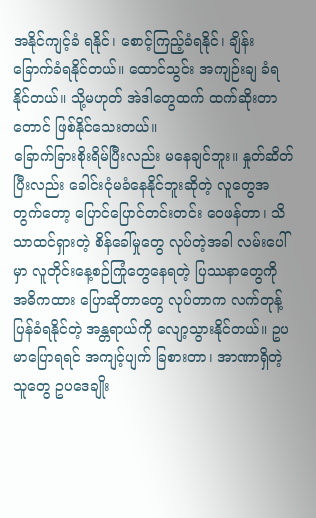အနိုင်ကျင့်ခံ ရနိုင်၊ စောင့်ကြည့်ခံရနိုင်၊ ချိန်းခြောက်ခံရနိုင်တယ်။ ထောင်သွင်း အကျဉ်းချ ခံရနိုင်တယ်။ သို့မဟုတ် အဲဒါတွေထက် ထက်ဆိုးတာတောင် ဖြစ်နိုင်သေးတယ်။
ခြောက်ခြားစိုးရိမ်ပြီးလည်း မနေချင်ဘူး။ နှုတ်ဆိတ်ပြီးလည်း ခေါင်းငုံမခံနေနိုင်ဘူးဆိုတဲ့ လူတွေအတွက်တော့ ပြောင်ပြောင်တင်းတင်း ဝေဖန်တာ၊ သိသာထင်ရှားတဲ့ စိန်ခေါ်မှုတွေ လုပ်တဲ့အခါ လမ်းပေါ်မှာ လူတိုင်းနေ့စဉ်ကြုံတွေနေရတဲ့ ပြဿနာတွေကို အဓိကထား ပြောဆိုတာတွေ လုပ်တာက လက်တုန့်ပြန်ခံရနိုင်တဲ့ အန္တရာယ်ကို လျော့သွားနိုင်တယ်။ ဥပမာပြောရရင် အကျင့်ပျက် ခြစားတာ၊ အာဏာရှိတဲ့သူတွေ ဥပဒေချိုး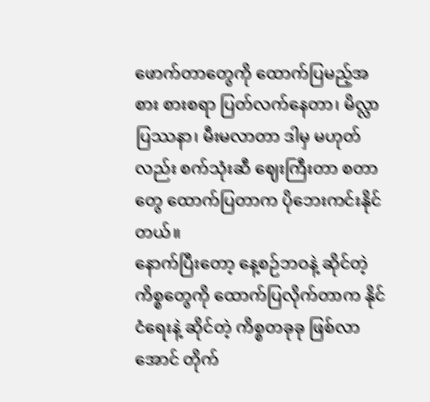ဖောက်တာတွေကို ထောက်ပြမည့်အစား စားစရာ ပြတ်လက်နေတာ၊ မိလ္လာပြဿနာ၊ မီးမလာတာ ဒါမှ မဟုတ်လည်း စက်သုံးဆီ ဈေးကြီးတာ စတာတွေ ထောက်ပြတာက ပိုဘေးကင်းနိုင်တယ်။
နောက်ပြီးတော့ နေ့စဉ်ဘဝနဲ့ ဆိုင်တဲ့ ကိစ္စတွေကို ထောက်ပြလိုက်တာက နိုင်ငံရေးနဲ့ ဆိုင်တဲ့ ကိစ္စတခုခု ဖြစ်လာအောင် တိုက်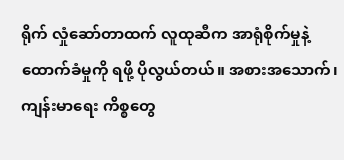ရိုက် လှုံဆော်တာထက် လူထုဆီက အာရုံစိုက်မှုနဲ့ ထောက်ခံမှုကို ရဖို့ ပိုလွယ်တယ်။ အစားအသောက်၊ ကျန်းမာရေး ကိစ္စတွေ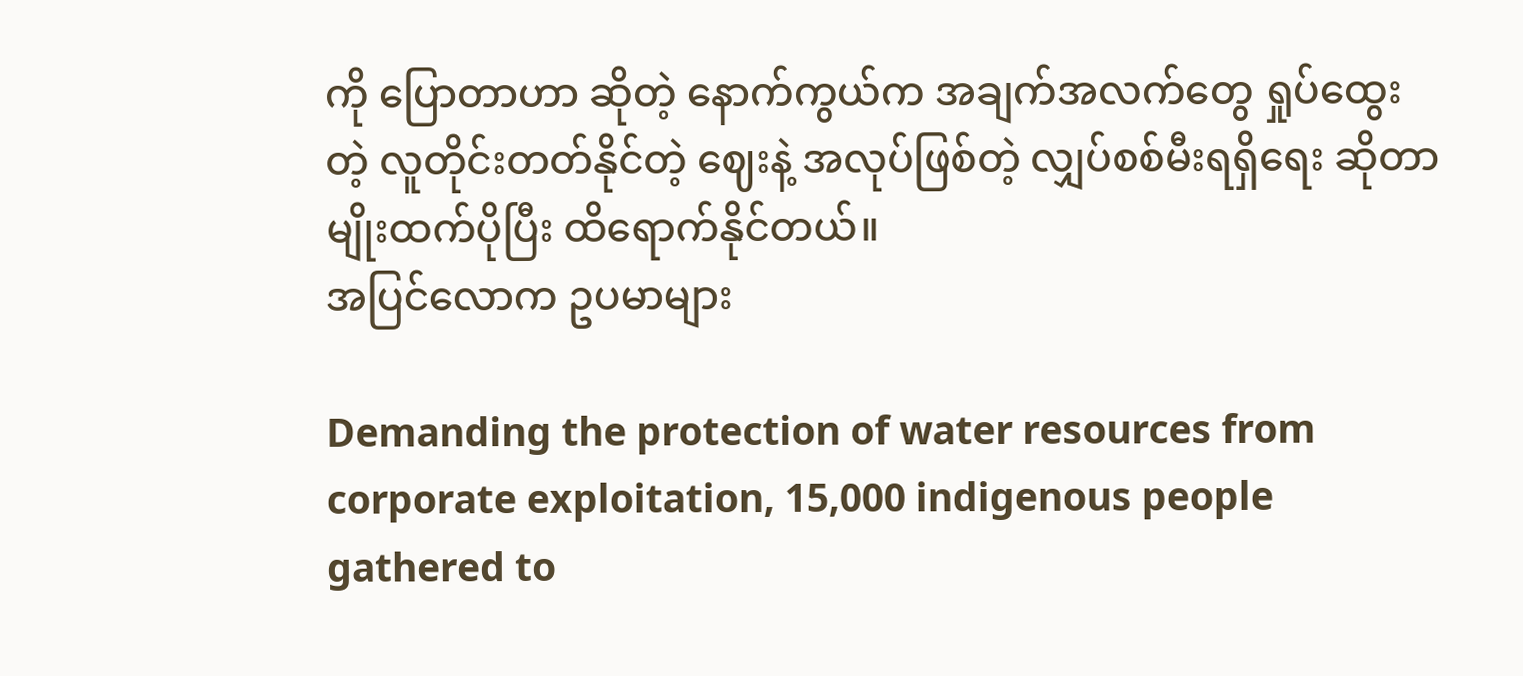ကို ပြောတာဟာ ဆိုတဲ့ နောက်ကွယ်က အချက်အလက်တွေ ရှုပ်ထွေးတဲ့ လူတိုင်းတတ်နိုင်တဲ့ ဈေးနဲ့ အလုပ်ဖြစ်တဲ့ လျှပ်စစ်မီးရရှိရေး ဆိုတာမျိုးထက်ပိုပြီး ထိရောက်နိုင်တယ်။
အပြင်လောက ဥပမာများ

Demanding the protection of water resources from corporate exploitation, 15,000 indigenous people gathered to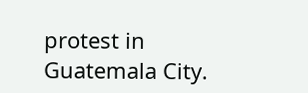protest in Guatemala City.